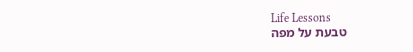Life Lessons
טבעת על מפה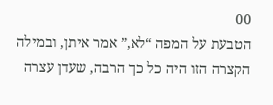00
הטבעת על המפה “לא,” אמר איתן, ובמילה הקצרה הזו היה כל כך הרבה, שעדן עצרה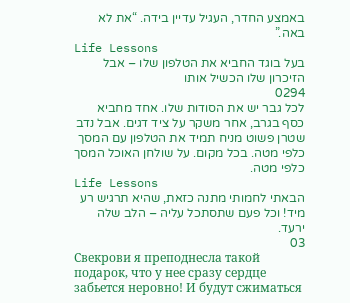באמצע החדר, העגיל עדיין בידה. “את לא באה.”
Life Lessons
בעל בוגד החביא את הטלפון שלו – אבל הזיכרון שלו הכשיל אותו
0294
לכל גבר יש את הסודות שלו. אחד מחביא כסף בגרב, אחר משקר על ציד דגים. אבל נדב שטרן פשוט מניח תמיד את הטלפון עם המסך כלפי מטה. בכל מקום. על שולחן האוכל המסך כלפי מטה.
Life Lessons
הבאתי לחמותי מתנה כזאת, שהיא תרגיש רע מיד! וכל פעם שתסתכל עליה – הלב שלה ירעד.
03
Свекрови я преподнесла такой подарок, что у нее сразу сердце забьется неровно! И будут сжиматься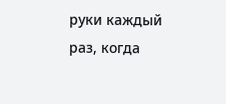руки каждый раз, когда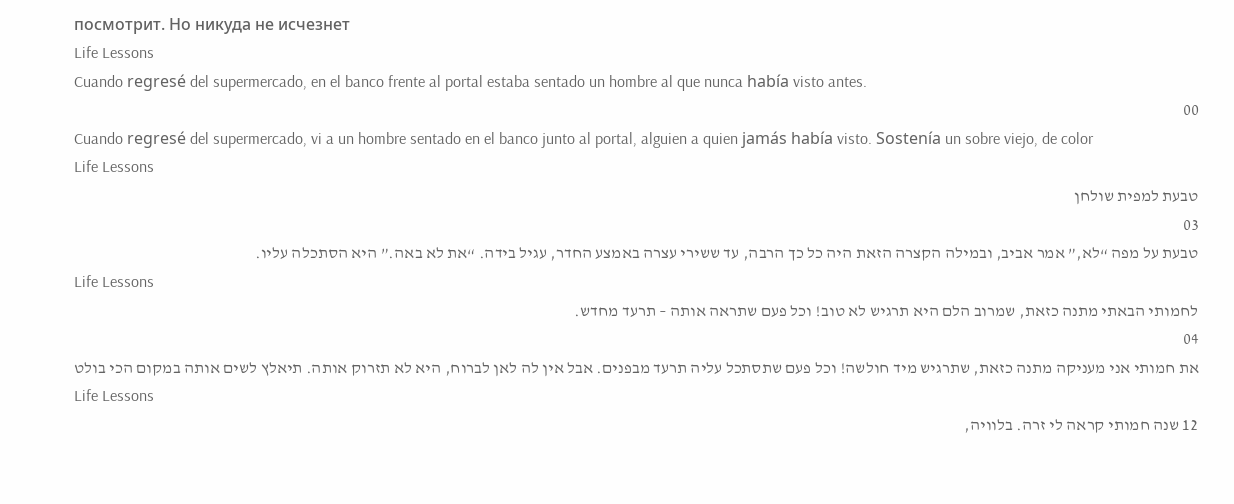посмотрит. Но никуда не исчезнет
Life Lessons
Cuando regresé del supermercado, en el banco frente al portal estaba sentado un hombre al que nunca había visto antes.
00
Cuando regresé del supermercado, vi a un hombre sentado en el banco junto al portal, alguien a quien jamás había visto. Sostenía un sobre viejo, de color
Life Lessons
טבעת למפית שולחן
03
טבעת על מפה “לא,” אמר אביב, ובמילה הקצרה הזאת היה כל כך הרבה, עד ששירי עצרה באמצע החדר, עגיל בידה. “את לא באה.” היא הסתכלה עליו.
Life Lessons
לחמותי הבאתי מתנה כזאת, שמרוב הלם היא תרגיש לא טוב! וכל פעם שתראה אותה – תרעד מחדש.
04
את חמותי אני מעניקה מתנה כזאת, שתרגיש מיד חולשה! וכל פעם שתסתכל עליה תרעד מבפנים. אבל אין לה לאן לברוח, היא לא תזרוק אותה. תיאלץ לשים אותה במקום הכי בולט
Life Lessons
12 שנה חמותי קראה לי זרה. בלוויה,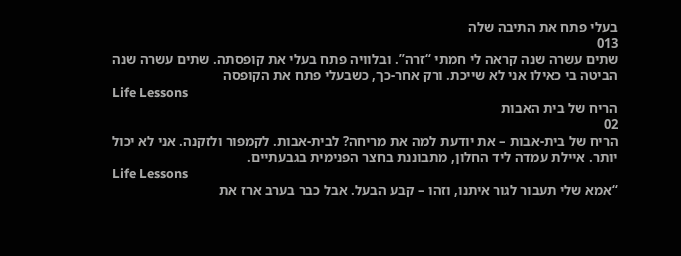בעלי פתח את התיבה שלה
013
שתים עשרה שנה קראה לי חמתי “זרה”. ובלוויה פתח בעלי את קופסתה. שתים עשרה שנה הביטה בי כאילו אני לא שייכת. ורק אחר-כך, כשבעלי פתח את הקופסה
Life Lessons
הריח של בית האבות
02
הריח של בית-אבות – את יודעת למה את מריחה? לבית-אבות. לקמפור ולזקנה. אני לא יכול יותר. איילת עמדה ליד החלון, מתבוננת בחצר הפנימית בגבעתיים.
Life Lessons
“אמא שלי תעבור לגור איתנו, וזהו – קבע הבעל. אבל כבר בערב ארז את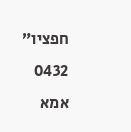חפציו”
0432
אמא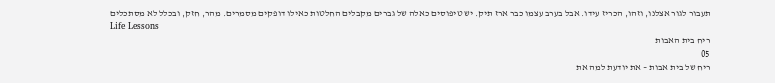תעבור לגור אצלנו, וזהו, הכריז עידו. אבל בערב עצמו כבר ארז תיק. יש טיפוסים כאלה של גברים מקבלים החלטות כאילו דופקים מסמרים. מהר, חזק, ובכלל לא מסתכלים
Life Lessons
ריח בית האבות
05
ריח של בית אבות – את יודעת למה את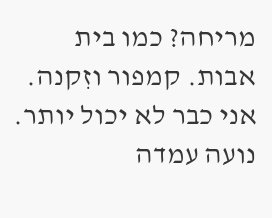מריחה? כמו בית אבות. קמפור וזִקנה. אני כבר לא יכול יותר. נועה עמדה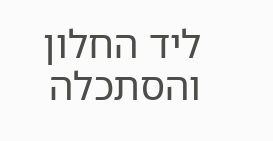ליד החלון והסתכלה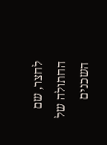לחצר, שם החתולה של השכנים